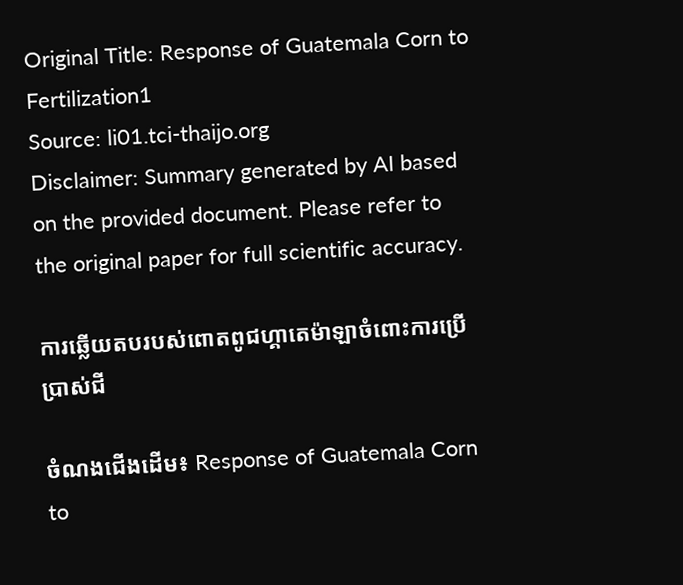Original Title: Response of Guatemala Corn to Fertilization1
Source: li01.tci-thaijo.org
Disclaimer: Summary generated by AI based on the provided document. Please refer to the original paper for full scientific accuracy.

ការឆ្លើយតបរបស់ពោតពូជហ្គាតេម៉ាឡាចំពោះការប្រើប្រាស់ជី

ចំណងជើងដើម៖ Response of Guatemala Corn to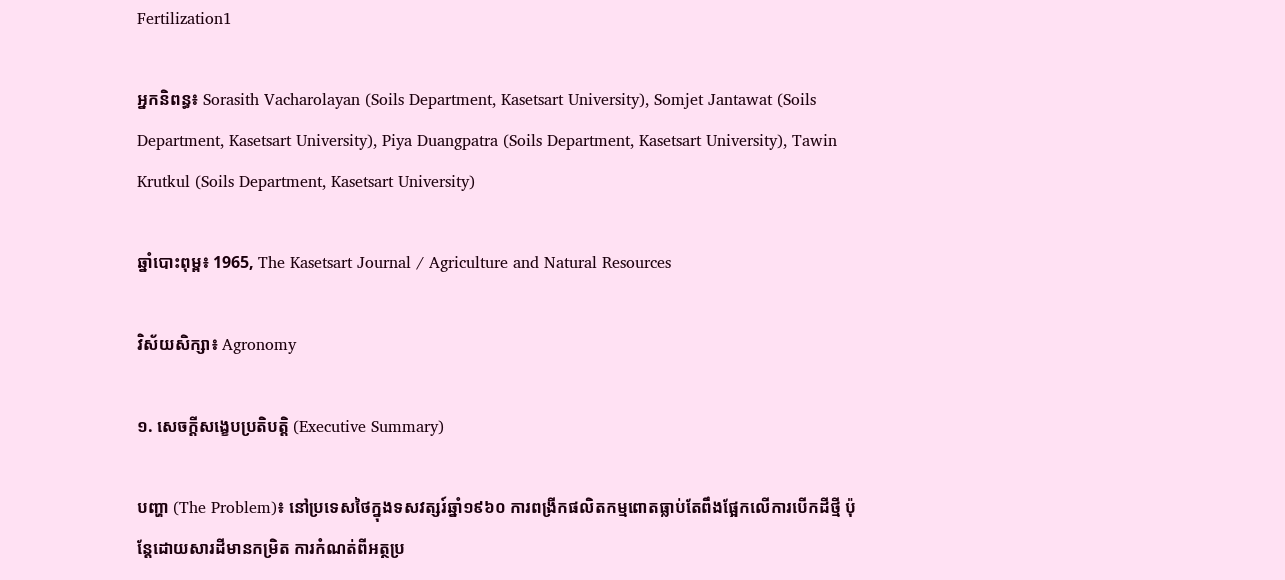Fertilization1

អ្នកនិពន្ធ៖ Sorasith Vacharolayan (Soils Department, Kasetsart University), Somjet Jantawat (Soils Department, Kasetsart University), Piya Duangpatra (Soils Department, Kasetsart University), Tawin Krutkul (Soils Department, Kasetsart University)

ឆ្នាំបោះពុម្ព៖ 1965, The Kasetsart Journal / Agriculture and Natural Resources

វិស័យសិក្សា៖ Agronomy

១. សេចក្តីសង្ខេបប្រតិបត្តិ (Executive Summary)

បញ្ហា (The Problem)៖ នៅប្រទេសថៃក្នុងទសវត្សរ៍ឆ្នាំ១៩៦០ ការពង្រីកផលិតកម្មពោតធ្លាប់តែពឹងផ្អែកលើការបើកដីថ្មី ប៉ុន្តែដោយសារដីមានកម្រិត ការកំណត់ពីអត្ថប្រ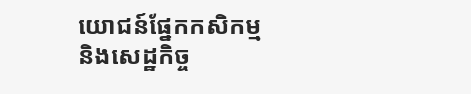យោជន៍ផ្នែកកសិកម្ម និងសេដ្ឋកិច្ច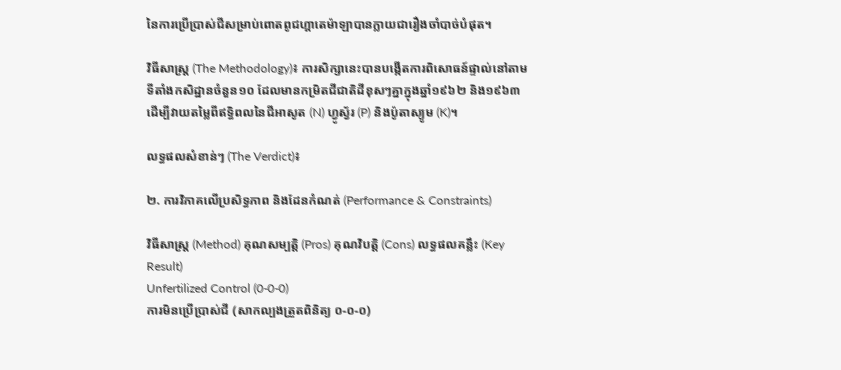នៃការប្រើប្រាស់ជីសម្រាប់ពោតពូជហ្គាតេម៉ាឡាបានក្លាយជារឿងចាំបាច់បំផុត។

វិធីសាស្ត្រ (The Methodology)៖ ការសិក្សានេះបានបង្កើតការពិសោធន៍ផ្ទាល់នៅតាមទីតាំងកសិដ្ឋានចំនួន១០ ដែលមានកម្រិតជីជាតិដីខុសៗគ្នាក្នុងឆ្នាំ១៩៦២ និង១៩៦៣ ដើម្បីវាយតម្លៃពីឥទ្ធិពលនៃជីអាសូត (N) ហ្វូស្វ័រ (P) និងប៉ូតាស្យូម (K)។

លទ្ធផលសំខាន់ៗ (The Verdict)៖

២. ការវិភាគលើប្រសិទ្ធភាព និងដែនកំណត់ (Performance & Constraints)

វិធីសាស្ត្រ (Method) គុណសម្បត្តិ (Pros) គុណវិបត្តិ (Cons) លទ្ធផលគន្លឹះ (Key Result)
Unfertilized Control (0-0-0)
ការមិនប្រើប្រាស់ជី (សាកល្បងត្រួតពិនិត្យ ០-០-០)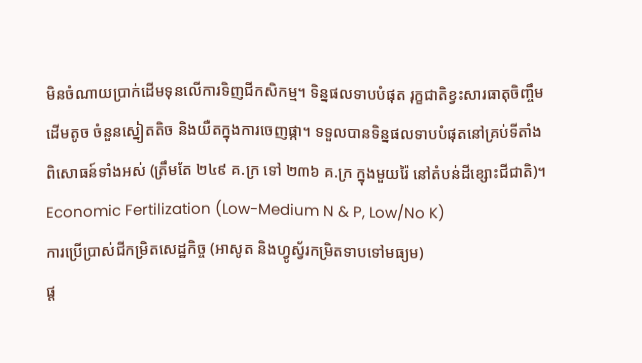មិនចំណាយប្រាក់ដើមទុនលើការទិញជីកសិកម្ម។ ទិន្នផលទាបបំផុត រុក្ខជាតិខ្វះសារធាតុចិញ្ចឹម ដើមតូច ចំនួនស្នៀតតិច និងយឺតក្នុងការចេញផ្កា។ ទទួលបានទិន្នផលទាបបំផុតនៅគ្រប់ទីតាំងពិសោធន៍ទាំងអស់ (ត្រឹមតែ ២៤៩ គ.ក្រ ទៅ ២៣៦ គ.ក្រ ក្នុងមួយរ៉ៃ នៅតំបន់ដីខ្សោះជីជាតិ)។
Economic Fertilization (Low-Medium N & P, Low/No K)
ការប្រើប្រាស់ជីកម្រិតសេដ្ឋកិច្ច (អាសូត និងហ្វូស្វ័រកម្រិតទាបទៅមធ្យម)
ផ្ត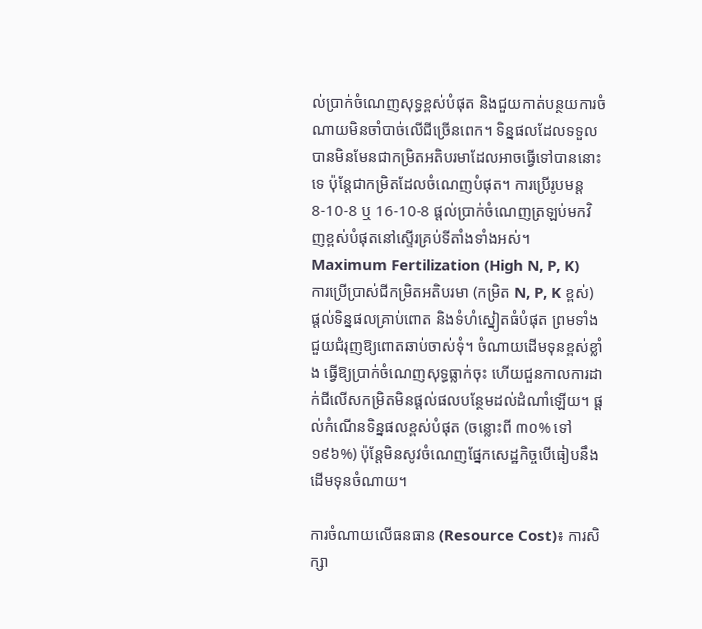ល់ប្រាក់ចំណេញសុទ្ធខ្ពស់បំផុត និងជួយកាត់បន្ថយការចំណាយមិនចាំបាច់លើជីច្រើនពេក។ ទិន្នផលដែលទទួលបានមិនមែនជាកម្រិតអតិបរមាដែលអាចធ្វើទៅបាននោះទេ ប៉ុន្តែជាកម្រិតដែលចំណេញបំផុត។ ការប្រើរូបមន្ត 8-10-8 ឬ 16-10-8 ផ្តល់ប្រាក់ចំណេញត្រឡប់មកវិញខ្ពស់បំផុតនៅស្ទើរគ្រប់ទីតាំងទាំងអស់។
Maximum Fertilization (High N, P, K)
ការប្រើប្រាស់ជីកម្រិតអតិបរមា (កម្រិត N, P, K ខ្ពស់)
ផ្តល់ទិន្នផលគ្រាប់ពោត និងទំហំស្នៀតធំបំផុត ព្រមទាំងជួយជំរុញឱ្យពោតឆាប់ចាស់ទុំ។ ចំណាយដើមទុនខ្ពស់ខ្លាំង ធ្វើឱ្យប្រាក់ចំណេញសុទ្ធធ្លាក់ចុះ ហើយជួនកាលការដាក់ជីលើសកម្រិតមិនផ្តល់ផលបន្ថែមដល់ដំណាំឡើយ។ ផ្តល់កំណើនទិន្នផលខ្ពស់បំផុត (ចន្លោះពី ៣០% ទៅ ១៩៦%) ប៉ុន្តែមិនសូវចំណេញផ្នែកសេដ្ឋកិច្ចបើធៀបនឹងដើមទុនចំណាយ។

ការចំណាយលើធនធាន (Resource Cost)៖ ការសិក្សា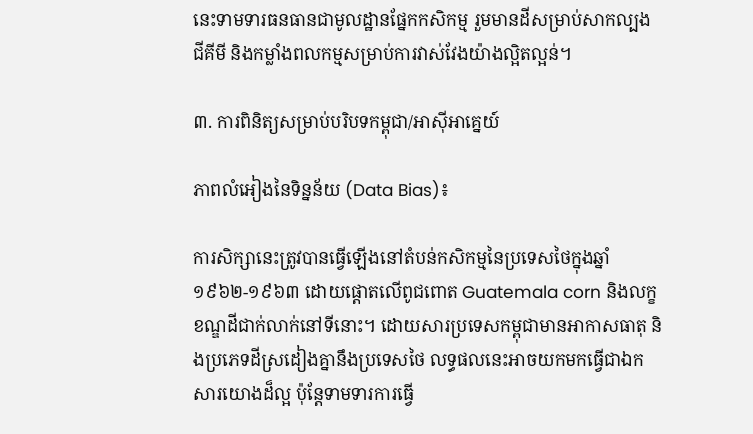នេះទាមទារធនធានជាមូលដ្ឋានផ្នែកកសិកម្ម រួមមានដីសម្រាប់សាកល្បង ជីគីមី និងកម្លាំងពលកម្មសម្រាប់ការវាស់វែងយ៉ាងល្អិតល្អន់។

៣. ការពិនិត្យសម្រាប់បរិបទកម្ពុជា/អាស៊ីអាគ្នេយ៍

ភាពលំអៀងនៃទិន្នន័យ (Data Bias)៖

ការសិក្សានេះត្រូវបានធ្វើឡើងនៅតំបន់កសិកម្មនៃប្រទេសថៃក្នុងឆ្នាំ ១៩៦២-១៩៦៣ ដោយផ្តោតលើពូជពោត Guatemala corn និងលក្ខខណ្ឌដីជាក់លាក់នៅទីនោះ។ ដោយសារប្រទេសកម្ពុជាមានអាកាសធាតុ និងប្រភេទដីស្រដៀងគ្នានឹងប្រទេសថៃ លទ្ធផលនេះអាចយកមកធ្វើជាឯកសារយោងដ៏ល្អ ប៉ុន្តែទាមទារការធ្វើ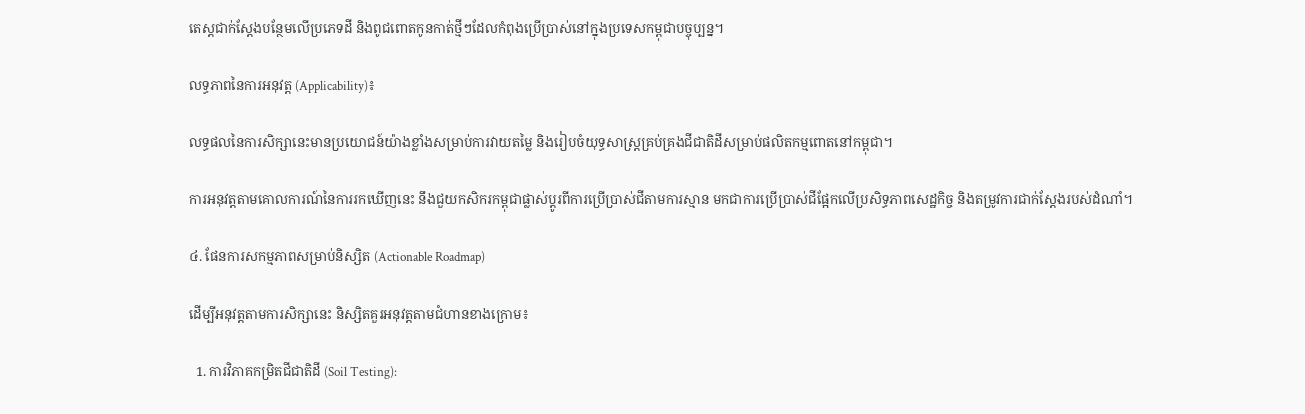តេស្តជាក់ស្តែងបន្ថែមលើប្រភេទដី និងពូជពោតកូនកាត់ថ្មីៗដែលកំពុងប្រើប្រាស់នៅក្នុងប្រទេសកម្ពុជាបច្ចុប្បន្ន។

លទ្ធភាពនៃការអនុវត្ត (Applicability)៖

លទ្ធផលនៃការសិក្សានេះមានប្រយោជន៍យ៉ាងខ្លាំងសម្រាប់ការវាយតម្លៃ និងរៀបចំយុទ្ធសាស្ត្រគ្រប់គ្រងជីជាតិដីសម្រាប់ផលិតកម្មពោតនៅកម្ពុជា។

ការអនុវត្តតាមគោលការណ៍នៃការរកឃើញនេះ នឹងជួយកសិករកម្ពុជាផ្លាស់ប្តូរពីការប្រើប្រាស់ជីតាមការស្មាន មកជាការប្រើប្រាស់ជីផ្អែកលើប្រសិទ្ធភាពសេដ្ឋកិច្ច និងតម្រូវការជាក់ស្តែងរបស់ដំណាំ។

៤. ផែនការសកម្មភាពសម្រាប់និស្សិត (Actionable Roadmap)

ដើម្បីអនុវត្តតាមការសិក្សានេះ និស្សិតគួរអនុវត្តតាមជំហានខាងក្រោម៖

  1. ការវិភាគកម្រិតជីជាតិដី (Soil Testing):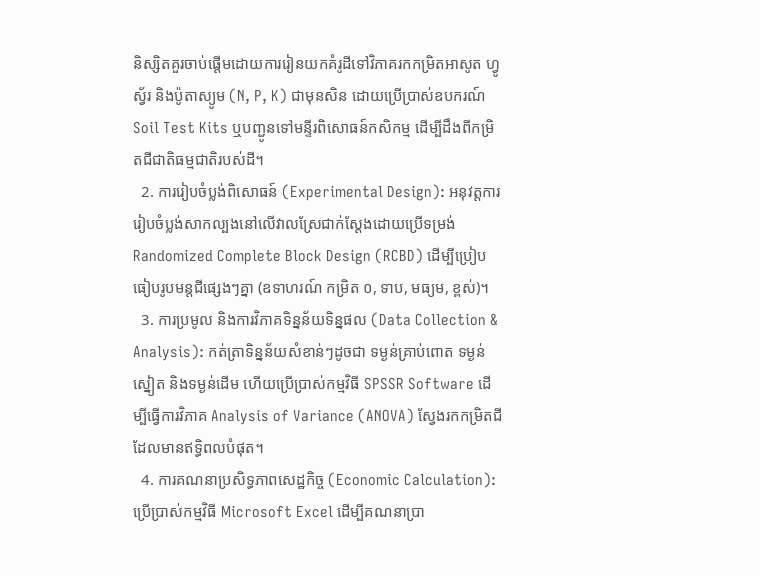និស្សិតគួរចាប់ផ្តើមដោយការរៀនយកគំរូដីទៅវិភាគរកកម្រិតអាសូត ហ្វូស្វ័រ និងប៉ូតាស្យូម (N, P, K) ជាមុនសិន ដោយប្រើប្រាស់ឧបករណ៍ Soil Test Kits ឬបញ្ជូនទៅមន្ទីរពិសោធន៍កសិកម្ម ដើម្បីដឹងពីកម្រិតជីជាតិធម្មជាតិរបស់ដី។
  2. ការរៀបចំប្លង់ពិសោធន៍ (Experimental Design): អនុវត្តការរៀបចំប្លង់សាកល្បងនៅលើវាលស្រែជាក់ស្តែងដោយប្រើទម្រង់ Randomized Complete Block Design (RCBD) ដើម្បីប្រៀបធៀបរូបមន្តជីផ្សេងៗគ្នា (ឧទាហរណ៍ កម្រិត ០, ទាប, មធ្យម, ខ្ពស់)។
  3. ការប្រមូល និងការវិភាគទិន្នន័យទិន្នផល (Data Collection & Analysis): កត់ត្រាទិន្នន័យសំខាន់ៗដូចជា ទម្ងន់គ្រាប់ពោត ទម្ងន់ស្នៀត និងទម្ងន់ដើម ហើយប្រើប្រាស់កម្មវិធី SPSSR Software ដើម្បីធ្វើការវិភាគ Analysis of Variance (ANOVA) ស្វែងរកកម្រិតជីដែលមានឥទ្ធិពលបំផុត។
  4. ការគណនាប្រសិទ្ធភាពសេដ្ឋកិច្ច (Economic Calculation): ប្រើប្រាស់កម្មវិធី Microsoft Excel ដើម្បីគណនាប្រា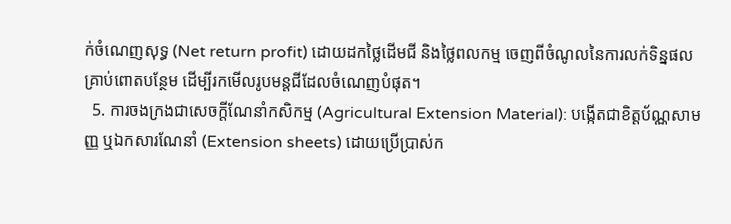ក់ចំណេញសុទ្ធ (Net return profit) ដោយដកថ្លៃដើមជី និងថ្លៃពលកម្ម ចេញពីចំណូលនៃការលក់ទិន្នផលគ្រាប់ពោតបន្ថែម ដើម្បីរកមើលរូបមន្តជីដែលចំណេញបំផុត។
  5. ការចងក្រងជាសេចក្តីណែនាំកសិកម្ម (Agricultural Extension Material): បង្កើតជាខិត្តប័ណ្ណសាមញ្ញ ឬឯកសារណែនាំ (Extension sheets) ដោយប្រើប្រាស់ក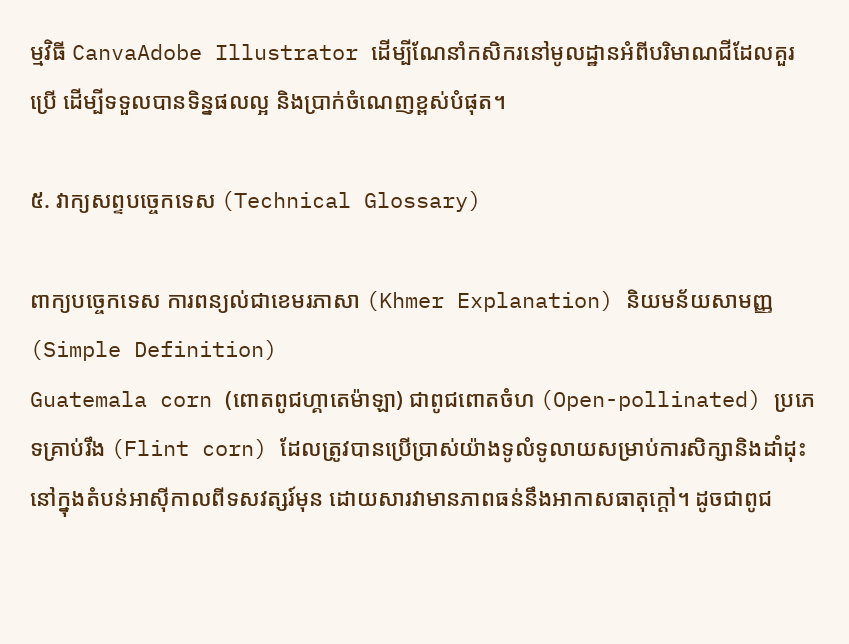ម្មវិធី CanvaAdobe Illustrator ដើម្បីណែនាំកសិករនៅមូលដ្ឋានអំពីបរិមាណជីដែលគួរប្រើ ដើម្បីទទួលបានទិន្នផលល្អ និងប្រាក់ចំណេញខ្ពស់បំផុត។

៥. វាក្យសព្ទបច្ចេកទេស (Technical Glossary)

ពាក្យបច្ចេកទេស ការពន្យល់ជាខេមរភាសា (Khmer Explanation) និយមន័យសាមញ្ញ (Simple Definition)
Guatemala corn (ពោតពូជហ្គាតេម៉ាឡា) ជាពូជពោតចំហ (Open-pollinated) ប្រភេទគ្រាប់រឹង (Flint corn) ដែលត្រូវបានប្រើប្រាស់យ៉ាងទូលំទូលាយសម្រាប់ការសិក្សានិងដាំដុះនៅក្នុងតំបន់អាស៊ីកាលពីទសវត្សរ៍មុន ដោយសារវាមានភាពធន់នឹងអាកាសធាតុក្តៅ។ ដូចជាពូជ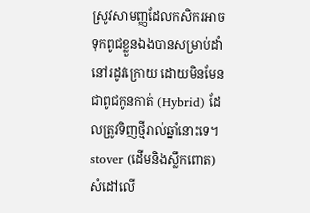ស្រូវសាមញ្ញដែលកសិករអាចទុកពូជខ្លួនឯងបានសម្រាប់ដាំនៅរដូវក្រោយ ដោយមិនមែនជាពូជកូនកាត់ (Hybrid) ដែលត្រូវទិញថ្មីរាល់ឆ្នាំនោះទេ។
stover (ដើមនិងស្លឹកពោត) សំដៅលើ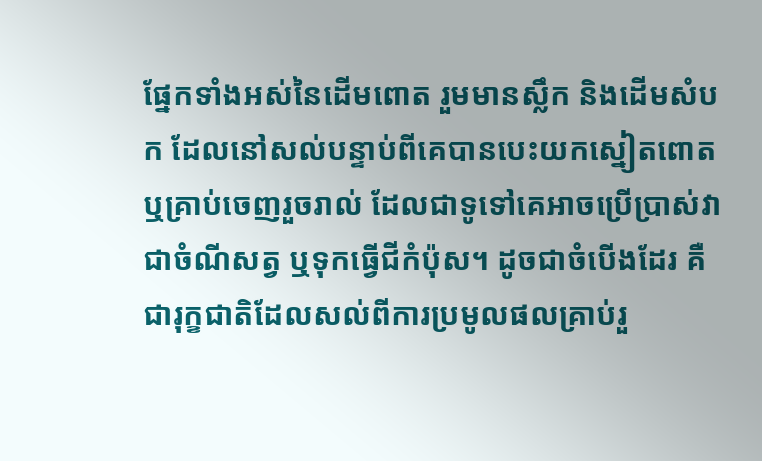ផ្នែកទាំងអស់នៃដើមពោត រួមមានស្លឹក និងដើមសំបក ដែលនៅសល់បន្ទាប់ពីគេបានបេះយកស្នៀតពោត ឬគ្រាប់ចេញរួចរាល់ ដែលជាទូទៅគេអាចប្រើប្រាស់វាជាចំណីសត្វ ឬទុកធ្វើជីកំប៉ុស។ ដូចជាចំបើងដែរ គឺជារុក្ខជាតិដែលសល់ពីការប្រមូលផលគ្រាប់រួ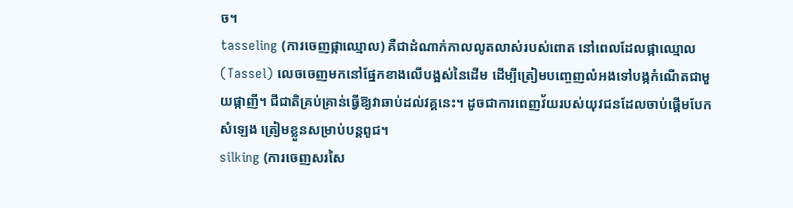ច។
tasseling (ការចេញផ្កាឈ្មោល) គឺជាដំណាក់កាលលូតលាស់របស់ពោត នៅពេលដែលផ្កាឈ្មោល (Tassel) លេចចេញមកនៅផ្នែកខាងលើបង្អស់នៃដើម ដើម្បីត្រៀមបញ្ចេញលំអងទៅបង្កកំណើតជាមួយផ្កាញី។ ជីជាតិគ្រប់គ្រាន់ធ្វើឱ្យវាឆាប់ដល់វគ្គនេះ។ ដូចជាការពេញវ័យរបស់យុវជនដែលចាប់ផ្តើមបែកសំឡេង ត្រៀមខ្លួនសម្រាប់បន្តពូជ។
silking (ការចេញសរសៃ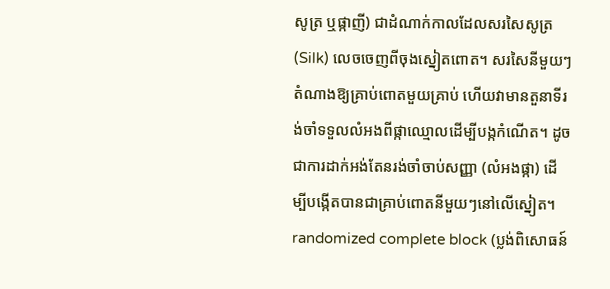សូត្រ ឬផ្កាញី) ជាដំណាក់កាលដែលសរសៃសូត្រ (Silk) លេចចេញពីចុងស្នៀតពោត។ សរសៃនីមួយៗតំណាងឱ្យគ្រាប់ពោតមួយគ្រាប់ ហើយវាមានតួនាទីរង់ចាំទទួលលំអងពីផ្កាឈ្មោលដើម្បីបង្កកំណើត។ ដូចជាការដាក់អង់តែនរង់ចាំចាប់សញ្ញា (លំអងផ្កា) ដើម្បីបង្កើតបានជាគ្រាប់ពោតនីមួយៗនៅលើស្នៀត។
randomized complete block (ប្លង់ពិសោធន៍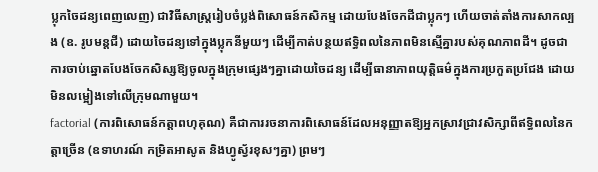ប្លុកចៃដន្យពេញលេញ) ជាវិធីសាស្ត្ររៀបចំប្លង់ពិសោធន៍កសិកម្ម ដោយបែងចែកដីជាប្លុកៗ ហើយចាត់តាំងការសាកល្បង (ឧ. រូបមន្តជី) ដោយចៃដន្យទៅក្នុងប្លុកនីមួយៗ ដើម្បីកាត់បន្ថយឥទ្ធិពលនៃភាពមិនស្មើគ្នារបស់គុណភាពដី។ ដូចជាការចាប់ឆ្នោតបែងចែកសិស្សឱ្យចូលក្នុងក្រុមផ្សេងៗគ្នាដោយចៃដន្យ ដើម្បីធានាភាពយុត្តិធម៌ក្នុងការប្រកួតប្រជែង ដោយមិនលម្អៀងទៅលើក្រុមណាមួយ។
factorial (ការពិសោធន៍កត្តាពហុគុណ) គឺជាការរចនាការពិសោធន៍ដែលអនុញ្ញាតឱ្យអ្នកស្រាវជ្រាវសិក្សាពីឥទ្ធិពលនៃកត្តាច្រើន (ឧទាហរណ៍ កម្រិតអាសូត និងហ្វូស្វ័រខុសៗគ្នា) ព្រមៗ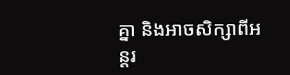គ្នា និងអាចសិក្សាពីអន្តរ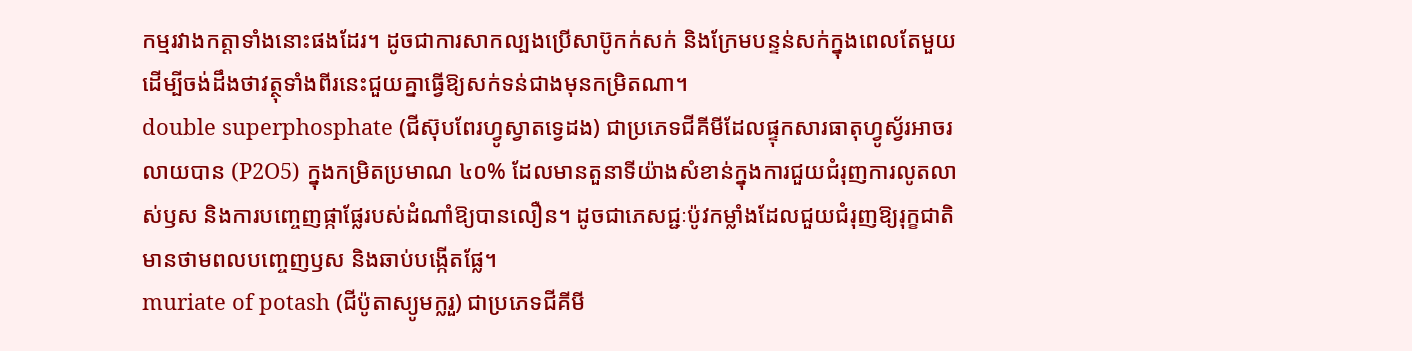កម្មរវាងកត្តាទាំងនោះផងដែរ។ ដូចជាការសាកល្បងប្រើសាប៊ូកក់សក់ និងក្រែមបន្ទន់សក់ក្នុងពេលតែមួយ ដើម្បីចង់ដឹងថាវត្ថុទាំងពីរនេះជួយគ្នាធ្វើឱ្យសក់ទន់ជាងមុនកម្រិតណា។
double superphosphate (ជីស៊ុបពែរហ្វូស្វាតទ្វេដង) ជាប្រភេទជីគីមីដែលផ្ទុកសារធាតុហ្វូស្វ័រអាចរលាយបាន (P2O5) ក្នុងកម្រិតប្រមាណ ៤០% ដែលមានតួនាទីយ៉ាងសំខាន់ក្នុងការជួយជំរុញការលូតលាស់ឫស និងការបញ្ចេញផ្កាផ្លែរបស់ដំណាំឱ្យបានលឿន។ ដូចជាភេសជ្ជៈប៉ូវកម្លាំងដែលជួយជំរុញឱ្យរុក្ខជាតិមានថាមពលបញ្ចេញឫស និងឆាប់បង្កើតផ្លែ។
muriate of potash (ជីប៉ូតាស្យូមក្លរួ) ជាប្រភេទជីគីមី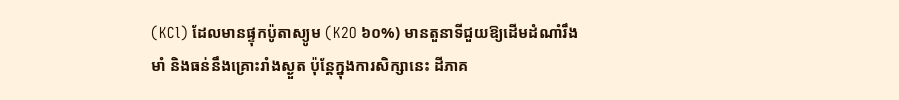(KCl) ដែលមានផ្ទុកប៉ូតាស្យូម (K2O ៦០%) មានតួនាទីជួយឱ្យដើមដំណាំរឹងមាំ និងធន់នឹងគ្រោះរាំងស្ងួត ប៉ុន្តែក្នុងការសិក្សានេះ ដីភាគ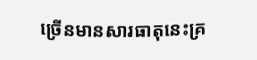ច្រើនមានសារធាតុនេះគ្រ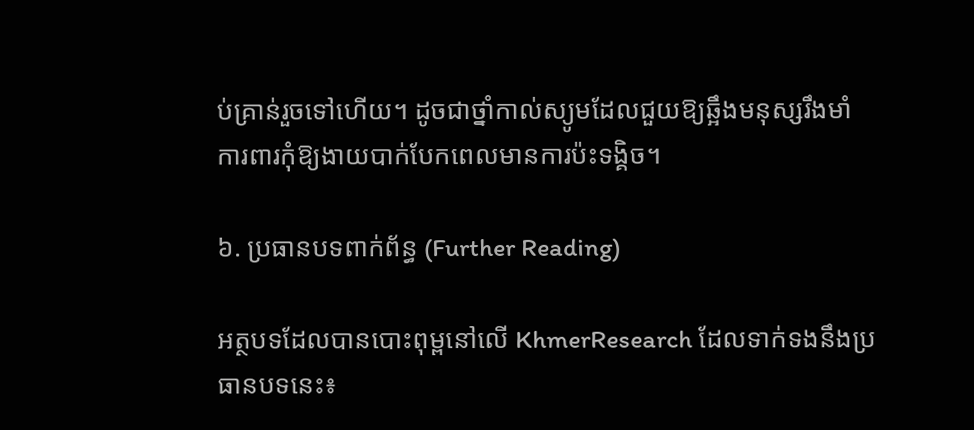ប់គ្រាន់រួចទៅហើយ។ ដូចជាថ្នាំកាល់ស្យូមដែលជួយឱ្យឆ្អឹងមនុស្សរឹងមាំ ការពារកុំឱ្យងាយបាក់បែកពេលមានការប៉ះទង្គិច។

៦. ប្រធានបទពាក់ព័ន្ធ (Further Reading)

អត្ថបទដែលបានបោះពុម្ពនៅលើ KhmerResearch ដែលទាក់ទងនឹងប្រធានបទនេះ៖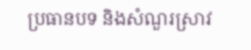ប្រធានបទ និងសំណួរស្រាវ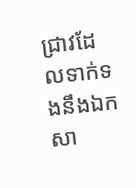ជ្រាវដែលទាក់ទងនឹងឯកសា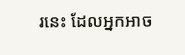រនេះ ដែលអ្នកអាច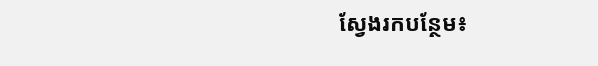ស្វែងរកបន្ថែម៖